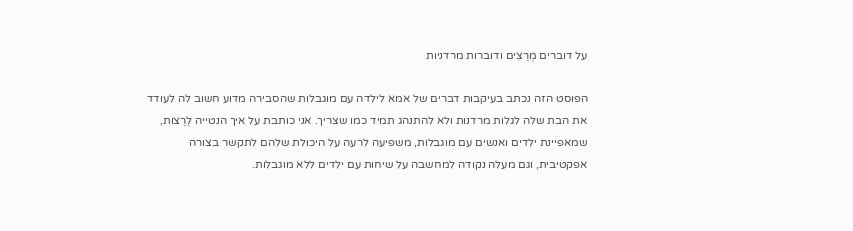על דוברים מְרַצִים ודוברות מרדניות

הפוסט הזה נכתב בעיקבות דברים של אמא לילדה עם מוגבלות שהסבירה מדוע חשוב לה לעודד את הבת שלה לגלות מרדנות ולא להתנהג תמיד כמו שצריך. אני כותבת על איך הנטייה לְרַצות, שמאפיינת ילדים ואנשים עם מוגבלות, משפיעה לרעה על היכולת שלהם לתקשר בצורה אפקטיבית, וגם מעלה נקודה למחשבה על שיחות עם ילדים ללא מוגבלות.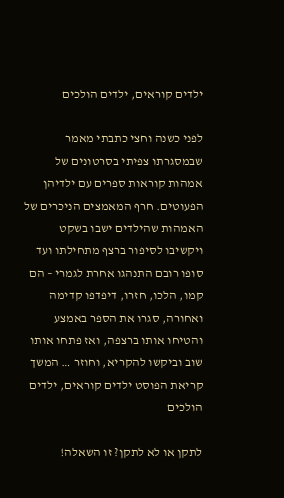ילדים קוראים, ילדים הולכים

לפני כשנה וחצי כתבתי מאמר שבמסגרתו צפיתי בסרטונים של אמהות קוראות ספרים עם ילדיהן הפעוטים. חרף המאמצים הניכרים של האמהות שהילדים ישבו בשקט ויקשיבו לסיפור ברצף מתחילתו ועד סופו רובם התנהגו אחרת לגמרי – הם קמו, הלכו, חזרו, דיפדפו קדימה ואחורה, סגרו את הספר באמצע והטיחו אותו ברצפה, ואז פתחו אותו שוב וביקשו להקריא, וחוזר … המשך קריאת הפוסט ילדים קוראים, ילדים הולכים

לתקן או לא לתקן? זו השאלה!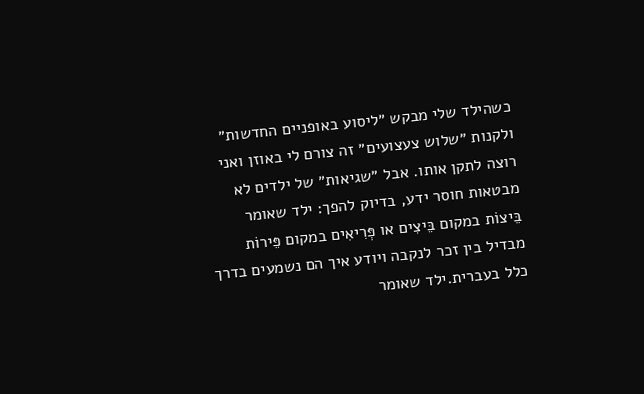כשהילד שלי מבקש ״ליסוע באופניים החדשות״ ולקנות ״שלוש צעצועים״ זה צורם לי באוזן ואני רוצה לתקן אותו. אבל ״שגיאות״ של ילדים לא מבטאות חוסר ידע, בדיוק להפך: ילד שאומר בֵּיצוֹת במקום בֵּיצִים או פְּרִיאִים במקום פֵּירוֹת מבדיל בין זכר לנקבה ויודע איך הם נשמעים בדרך כלל בעברית.ילד שאומר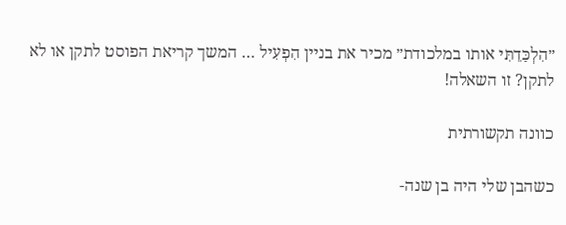״הִלְכַּדֵתִּי אותו במלכודת״ מכיר את בניין הִפְעִיל … המשך קריאת הפוסט לתקן או לא לתקן? זו השאלה!

כוונה תקשורתית

כשהבן שלי היה בן שנה-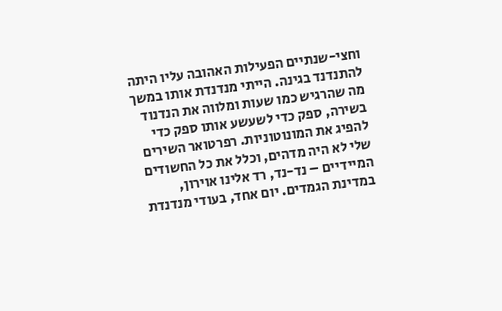וחצי-שנתיים הפעילות האהובה עליו היתה להתנדנד בגינה. הייתי מנדנדת אותו במשך מה שהרגיש כמו שעות ומלווה את הנדנוד בשירה, ספק כדי לשעשע אותו ספק כדי להפיג את המונוטוניות. רפרטואר השירים שלי לא היה מדהים, וכלל את כל החשודים המיידיים – נד-נד, רד אלינו אוירון, במדינת הגמדים. יום אחד, בעודי מנדנדת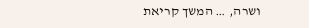ושרה, … המשך קריאת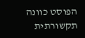הפוסט כוונה תקשורתית